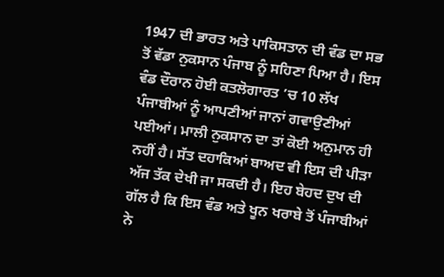1947 ਦੀ ਭਾਰਤ ਅਤੇ ਪਾਕਿਸਤਾਨ ਦੀ ਵੰਡ ਦਾ ਸਭ ਤੋਂ ਵੱਡਾ ਨੁਕਸਾਨ ਪੰਜਾਬ ਨੂੰ ਸਹਿਣਾ ਪਿਆ ਹੈ। ਇਸ ਵੰਡ ਦੌਰਾਨ ਹੋਈ ਕਤਲੋਗਾਰਤ ’ਚ 10 ਲੱਖ ਪੰਜਾਬੀਆਂ ਨੂੰ ਆਪਣੀਆਂ ਜਾਨਾਂ ਗਵਾਉਣੀਆਂ ਪਈਆਂ। ਮਾਲੀ ਨੁਕਸਾਨ ਦਾ ਤਾਂ ਕੋਈ ਅਨੁਮਾਨ ਹੀ ਨਹੀਂ ਹੈ। ਸੱਤ ਦਹਾਕਿਆਂ ਬਾਅਦ ਵੀ ਇਸ ਦੀ ਪੀੜਾ ਅੱਜ ਤੱਕ ਦੇਖੀ ਜਾ ਸਕਦੀ ਹੈ। ਇਹ ਬੇਹਦ ਦੁਖ ਦੀ ਗੱਲ ਹੈ ਕਿ ਇਸ ਵੰਡ ਅਤੇ ਖੂਨ ਖਰਾਬੇ ਤੋਂ ਪੰਜਾਬੀਆਂ ਨੇ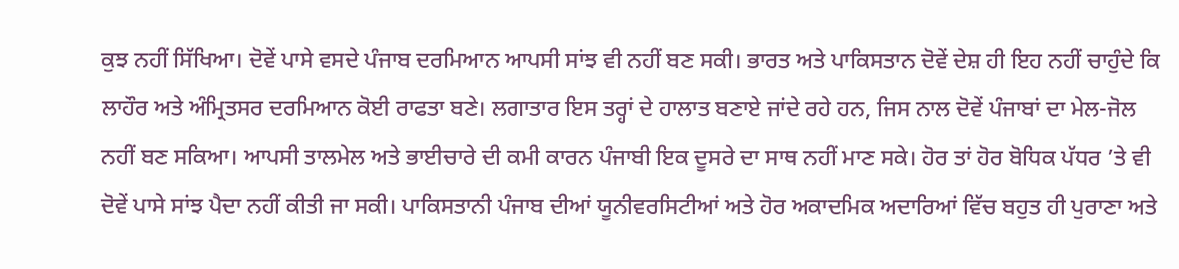ਕੁਝ ਨਹੀਂ ਸਿੱਖਿਆ। ਦੋਵੇਂ ਪਾਸੇ ਵਸਦੇ ਪੰਜਾਬ ਦਰਮਿਆਨ ਆਪਸੀ ਸਾਂਝ ਵੀ ਨਹੀਂ ਬਣ ਸਕੀ। ਭਾਰਤ ਅਤੇ ਪਾਕਿਸਤਾਨ ਦੋਵੇਂ ਦੇਸ਼ ਹੀ ਇਹ ਨਹੀਂ ਚਾਹੁੰਦੇ ਕਿ ਲਾਹੌਰ ਅਤੇ ਅੰਮ੍ਰਿਤਸਰ ਦਰਮਿਆਨ ਕੋਈ ਰਾਫਤਾ ਬਣੇ। ਲਗਾਤਾਰ ਇਸ ਤਰ੍ਹਾਂ ਦੇ ਹਾਲਾਤ ਬਣਾਏ ਜਾਂਦੇ ਰਹੇ ਹਨ, ਜਿਸ ਨਾਲ ਦੋਵੇਂ ਪੰਜਾਬਾਂ ਦਾ ਮੇਲ-ਜੋਲ ਨਹੀਂ ਬਣ ਸਕਿਆ। ਆਪਸੀ ਤਾਲਮੇਲ ਅਤੇ ਭਾਈਚਾਰੇ ਦੀ ਕਮੀ ਕਾਰਨ ਪੰਜਾਬੀ ਇਕ ਦੂਸਰੇ ਦਾ ਸਾਥ ਨਹੀਂ ਮਾਣ ਸਕੇ। ਹੋਰ ਤਾਂ ਹੋਰ ਬੋਧਿਕ ਪੱਧਰ ’ਤੇ ਵੀ ਦੋਵੇਂ ਪਾਸੇ ਸਾਂਝ ਪੈਦਾ ਨਹੀਂ ਕੀਤੀ ਜਾ ਸਕੀ। ਪਾਕਿਸਤਾਨੀ ਪੰਜਾਬ ਦੀਆਂ ਯੂਨੀਵਰਸਿਟੀਆਂ ਅਤੇ ਹੋਰ ਅਕਾਦਮਿਕ ਅਦਾਰਿਆਂ ਵਿੱਚ ਬਹੁਤ ਹੀ ਪੁਰਾਣਾ ਅਤੇ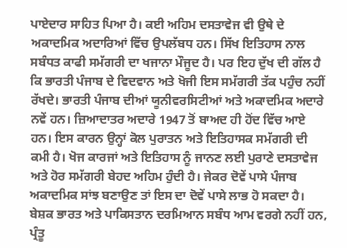ਪਾਏਦਾਰ ਸਾਹਿਤ ਪਿਆ ਹੈ। ਕਈ ਅਹਿਮ ਦਸਤਾਵੇਜ ਵੀ ਉਥੇ ਦੇ ਅਕਾਦਮਿਕ ਅਦਾਰਿਆਂ ਵਿੱਚ ਉਪਲੱਬਧ ਹਨ। ਸਿੱਖ ਇਤਿਹਾਸ ਨਾਲ ਸਬੰਧਤ ਕਾਫੀ ਸਮੱਗਰੀ ਦਾ ਖਜਾਨਾ ਮੌਜੂਦ ਹੈ। ਪਰ ਇਹ ਦੁੱਖ ਦੀ ਗੱਲ ਹੈ ਕਿ ਭਾਰਤੀ ਪੰਜਾਬ ਦੇ ਵਿਦਵਾਨ ਅਤੇ ਖੋਜੀ ਇਸ ਸਮੱਗਰੀ ਤੱਕ ਪਹੁੰਚ ਨਹੀਂ ਰੱਖਦੇ। ਭਾਰਤੀ ਪੰਜਾਬ ਦੀਆਂ ਯੂਨੀਵਰਸਿਟੀਆਂ ਅਤੇ ਅਕਾਦਮਿਕ ਅਦਾਰੇ ਨਵੇਂ ਹਨ। ਜ਼ਿਆਦਾਤਰ ਅਦਾਰੇ 1947 ਤੋਂ ਬਾਅਦ ਹੀ ਹੋਂਦ ਵਿੱਚ ਆਏ ਹਨ। ਇਸ ਕਾਰਨ ਉਨ੍ਹਾਂ ਕੋਲ ਪੁਰਾਤਨ ਅਤੇ ਇਤਿਹਾਸਕ ਸਮੱਗਰੀ ਦੀ ਕਮੀ ਹੈ। ਖੋਜ ਕਾਰਜਾਂ ਅਤੇ ਇਤਿਹਾਸ ਨੂੰ ਜਾਨਣ ਲਈ ਪੁਰਾਣੇ ਦਸਤਾਵੇਜ ਅਤੇ ਹੋਰ ਸਮੱਗਰੀ ਬੇਹਦ ਅਹਿਮ ਹੁੰਦੀ ਹੈ। ਜੇਕਰ ਦੋਵੇਂ ਪਾਸੇ ਪੰਜਾਬ ਅਕਾਦਮਿਕ ਸਾਂਝ ਬਣਾਉਣ ਤਾਂ ਇਸ ਦਾ ਦੋਵੇਂ ਪਾਸੇ ਲਾਭ ਹੋ ਸਕਦਾ ਹੈ। ਬੇਸ਼ਕ ਭਾਰਤ ਅਤੇ ਪਾਕਿਸਤਾਨ ਦਰਮਿਆਨ ਸਬੰਧ ਆਮ ਵਰਗੇ ਨਹੀਂ ਹਨ, ਪ੍ਰੰਤੂ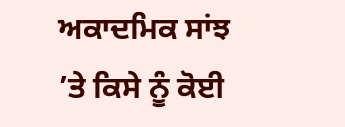ਅਕਾਦਮਿਕ ਸਾਂਝ ’ਤੇ ਕਿਸੇ ਨੂੰ ਕੋਈ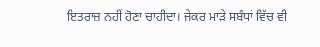ਇਤਰਾਜ਼ ਨਹੀਂ ਹੋਣਾ ਚਾਹੀਦਾ। ਜੇਕਰ ਮਾੜੇ ਸਬੰਧਾਂ ਵਿੱਚ ਵੀ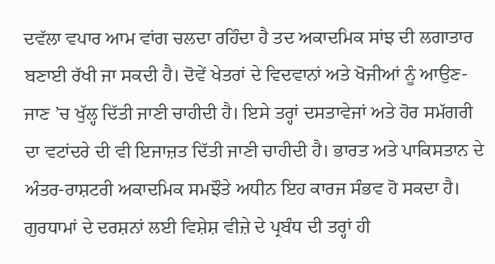ਦਵੱਲਾ ਵਪਾਰ ਆਮ ਵਾਂਗ ਚਲਦਾ ਰਹਿੰਦਾ ਹੈ ਤਦ ਅਕਾਦਮਿਕ ਸਾਂਝ ਦੀ ਲਗਾਤਾਰ ਬਣਾਈ ਰੱਖੀ ਜਾ ਸਕਦੀ ਹੈ। ਦੋਵੇਂ ਖੇਤਰਾਂ ਦੇ ਵਿਦਵਾਨਾਂ ਅਤੇ ਖੋਜੀਆਂ ਨੂੰ ਆਉਣ-ਜਾਣ ’ਚ ਖੁੱਲ੍ਹ ਦਿੱਤੀ ਜਾਣੀ ਚਾਹੀਦੀ ਹੈ। ਇਸੇ ਤਰ੍ਹਾਂ ਦਸਤਾਵੇਜਾਂ ਅਤੇ ਹੋਰ ਸਮੱਗਰੀ ਦਾ ਵਟਾਂਦਰੇ ਦੀ ਵੀ ਇਜਾਜ਼ਤ ਦਿੱਤੀ ਜਾਣੀ ਚਾਹੀਦੀ ਹੈ। ਭਾਰਤ ਅਤੇ ਪਾਕਿਸਤਾਨ ਦੇ ਅੰਤਰ-ਰਾਸ਼ਟਰੀ ਅਕਾਦਮਿਕ ਸਮਝੌਤੇ ਅਧੀਨ ਇਹ ਕਾਰਜ ਸੰਭਵ ਹੋ ਸਕਦਾ ਹੈ। ਗੁਰਧਾਮਾਂ ਦੇ ਦਰਸ਼ਨਾਂ ਲਈ ਵਿਸ਼ੇਸ਼ ਵੀਜ਼ੇ ਦੇ ਪ੍ਰਬੰਧ ਦੀ ਤਰ੍ਹਾਂ ਹੀ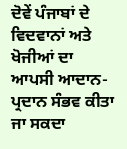ਦੋਵੇਂ ਪੰਜਾਬਾਂ ਦੇ ਵਿਦਵਾਨਾਂ ਅਤੇ ਖੋਜੀਆਂ ਦਾ ਆਪਸੀ ਆਦਾਨ-ਪ੍ਰਦਾਨ ਸੰਭਵ ਕੀਤਾ ਜਾ ਸਕਦਾ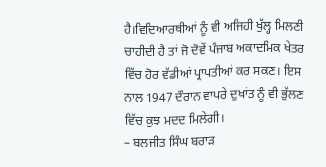ਹੈ।ਵਿਦਿਆਰਥੀਆਂ ਨੂੰ ਵੀ ਅਜਿਹੀ ਖੁੱਲ੍ਹ ਮਿਲਣੀ ਚਾਹੀਦੀ ਹੈ ਤਾਂ ਜੋ ਦੋਵੇਂ ਪੰਜਾਬ ਅਕਾਦਮਿਕ ਖੇਤਰ ਵਿੱਚ ਹੋਰ ਵੱਡੀਆਂ ਪ੍ਰਾਪਤੀਆਂ ਕਰ ਸਕਣ। ਇਸ ਨਾਲ 1947 ਦੌਰਾਨ ਵਾਪਰੇ ਦੁਖਾਂਤ ਨੂੰ ਵੀ ਭੁੱਲਣ ਵਿੱਚ ਕੁਝ ਮਦਦ ਮਿਲੇਗੀ।
– ਬਲਜੀਤ ਸਿੰਘ ਬਰਾੜ